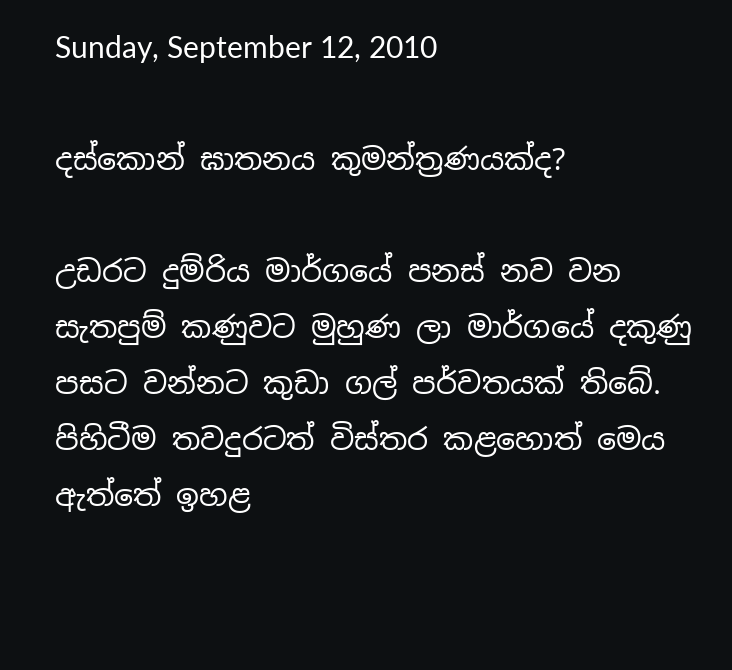Sunday, September 12, 2010

දස්කොන් ඝාතනය කුමන්ත්‍රණයක්ද?

උඩරට දුම්රිය මාර්ගයේ පනස් නව වන සැතපුම් කණුවට මුහුණ ලා මාර්ගයේ දකුණු පසට වන්නට කුඩා ගල් පර්වතයක් තිබේ. පිහිටීම තවදුරටත් විස්තර කළහොත් මෙය ඇත්තේ ඉහළ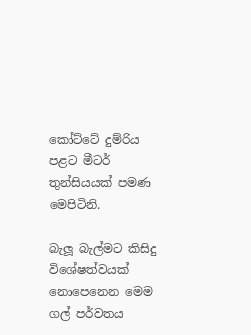කෝට්ටේ දුම්රිය පළට මීටර් තුන්සියයක් පමණ මෙපිටිනි.

බැලූ බැල්මට කිසිදු විශේෂත්වයක් නොපෙනෙන මෙම ගල් පර්වතය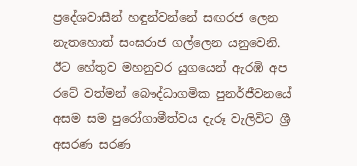ප්‍රදේශවාසීන් හඳුන්වන්නේ සඟරජ ලෙන නැතහොත් සංඝරාජ ගල්ලෙන යනුවෙනි. ඊට හේතුව මහනුවර යුගයෙන් ඇරඹි අප රටේ වත්මන් බෞද්ධාගමික පුනර්ජීවනයේ අසම සම පුරෝගාමීත්වය දැරූ වැලිවිට ශ්‍රී අසරණ සරණ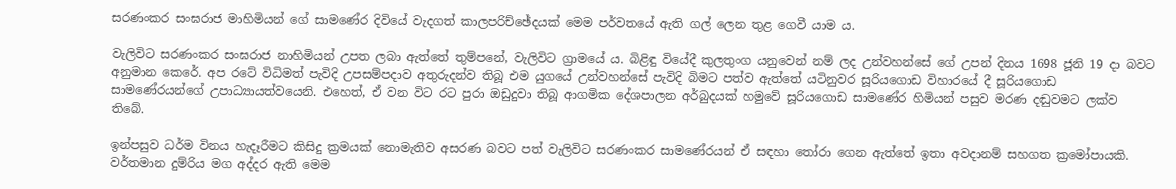සරණංකර සංඝරාජ මාහිමියන් ගේ සාමණේර දිවියේ වැදගත් කාලපරිච්ඡේදයක් මෙම පර්වතයේ ඇති ගල් ලෙන තුළ ගෙවී යාම ය.

වැලිවිට සරණංකර සංඝරාජ නාහිමියන් උපත ලබා ඇත්තේ තුම්පනේ, වැලිවිට ග්‍රාමයේ ය. බිළිඳු වියේදී කුලතුංග යනුවෙන් නම් ලද උන්වහන්සේ ගේ උපන් දිනය 1698 ජූනි 19 දා බවට අනුමාන කෙරේ. අප රටේ විධිමත් පැවිදි උපසම්පදාව අතුරුදන්ව තිබූ එම යුගයේ උන්වහන්සේ පැවිදි බිමට පත්ව ඇත්තේ යටිනුවර සූරියගොඩ විහාරයේ දී සූරියගොඩ සාමණේරයන්ගේ උපාධ්‍යායත්වයෙනි. එහෙත්, ඒ වන විට රට පුරා ඔඩුදුවා තිබූ ආගමික දේශපාලන අර්බුදයක් හමුවේ සූරියගොඩ සාමණේර හිමියන් පසුව මරණ දඬුවමට ලක්ව තිබේ.

ඉන්පසුව ධර්ම විනය හැදෑරීමට කිසිදු ක්‍රමයක් නොමැතිව අසරණ බවට පත් වැලිවිට සරණංකර සාමණේරයන් ඒ සඳහා තෝරා ගෙන ඇත්තේ ඉතා අවදානම් සහගත ක්‍රමෝපායකි. වර්තමාන දුම්රිය මග අද්දර ඇති මෙම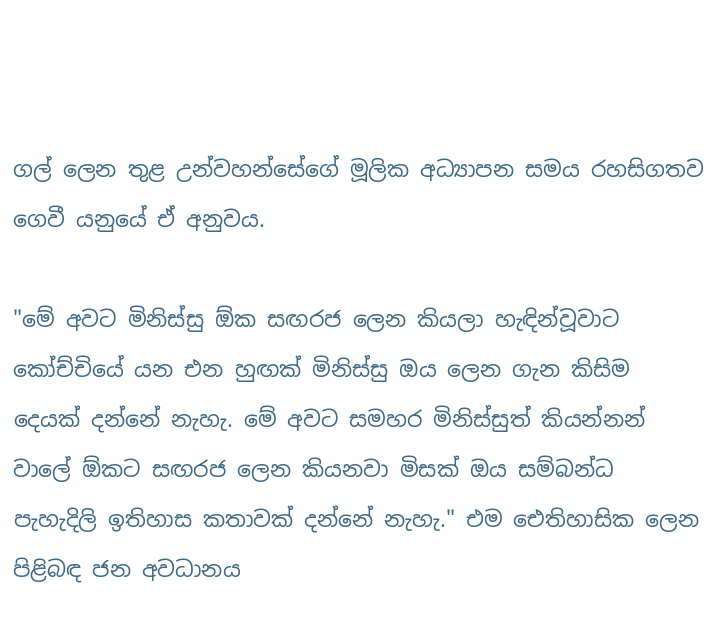ගල් ලෙන තුළ උන්වහන්සේගේ මූලික අධ්‍යාපන සමය රහසිගතව ගෙවී යනුයේ ඒ අනුවය.

"මේ අවට මිනිස්සු ඕක සඟරජ ලෙන කියලා හැඳින්වූවාට කෝච්චියේ යන එන හුඟක් මිනිස්සු ඔය ලෙන ගැන කිසිම දෙයක් දන්නේ නැහැ. මේ අවට සමහර මිනිස්සුත් කියන්නන් වාලේ ඕකට සඟරජ ලෙන කියනවා මිසක් ඔය සම්බන්ධ පැහැදිලි ඉතිහාස කතාවක් දන්නේ නැහැ." එම ඓතිහාසික ලෙන පිළිබඳ ජන අවධානය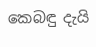කෙබඳු දැයි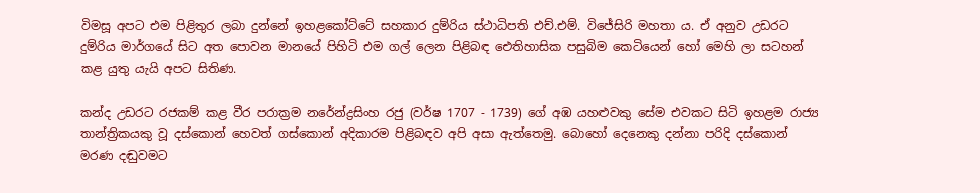විමසූ අපට එම පිළිතුර ලබා දුන්නේ ඉහළකෝට්ටේ සහකාර දුම්රිය ස්ථාධිපති එච්.එම්. විජේසිරි මහතා ය. ඒ අනුව උඩරට දුම්රිය මාර්ගයේ සිට අත පොවන මානයේ පිහිටි එම ගල් ලෙන පිළිබඳ ඓතිහාසික පසුබිම කෙටියෙන් හෝ මෙහි ලා සටහන් කළ යුතු යැයි අපට සිතිණ.

කන්ද උඩරට රජකම් කළ වීර පරාක්‍රම නරේන්ද්‍රසිංහ රජු (වර්ෂ 1707 - 1739) ගේ අඹ යහළුවකු සේම එවකට සිටි ඉහළම රාජ්‍ය තාන්ත්‍රිකයකු වූ දස්කොන් හෙවත් ගස්කොන් අදිකාරම පිළිබඳව අපි අසා ඇත්තෙමු. බොහෝ දෙනෙකු දන්නා පරිදි දස්කොන් මරණ දඬුවමට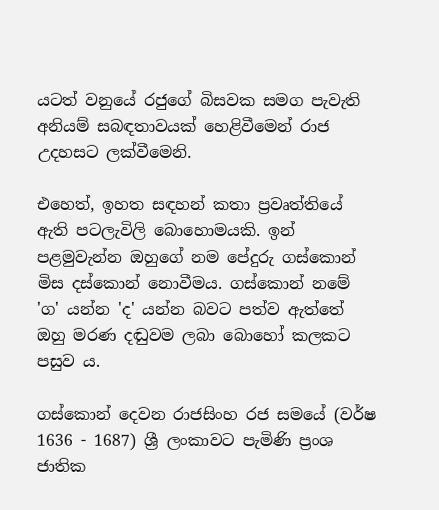යටත් වනුයේ රජුගේ බිසවක සමග පැවැති අනියම් සබඳතාවයක් හෙළිවීමෙන් රාජ උදහසට ලක්වීමෙනි.

එහෙත්, ඉහත සඳහන් කතා ප්‍රවෘත්තියේ ඇති පටලැවිලි බොහොමයකි. ඉන් පළමුවැන්න ඔහුගේ නම පේදුරු ගස්කොන් මිස දස්කොන් නොවීමය. ගස්කොන් නමේ 'ග' යන්න 'ද' යන්න බවට පත්ව ඇත්තේ ඔහු මරණ දඬුවම ලබා බොහෝ කලකට පසුව ය.

ගස්කොන් දෙවන රාජසිංහ රජ සමයේ (වර්ෂ 1636 - 1687) ශ්‍රී ලංකාවට පැමිණි ප්‍රංශ ජාතික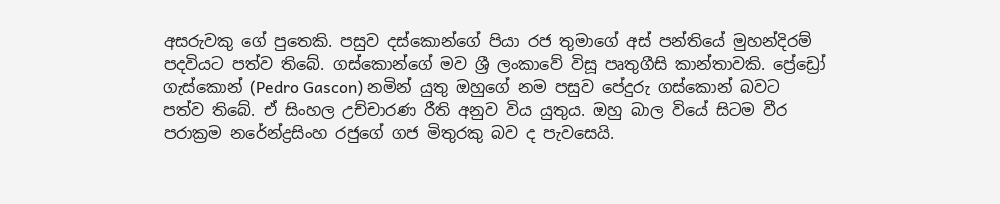අසරුවකු ගේ පුතෙකි. පසුව දස්කොන්ගේ පියා රජ තුමාගේ අස් පන්තියේ මුහන්දිරම් පදවියට පත්ව තිබේ. ගස්කොන්ගේ මව ශ්‍රී ලංකාවේ විසූ පෘතුගීසි කාන්තාවකි. ප්‍රේඩ්‍රෝ ගැස්කොන් (Pedro Gascon) නමින් යුතු ඔහුගේ නම පසුව පේදුරු ගස්කොන් බවට පත්ව තිබේ. ඒ සිංහල උච්චාරණ රීති අනුව විය යුතුය. ඔහු බාල වියේ සිටම වීර පරාක්‍රම නරේන්ද්‍රසිංහ රජුගේ ගජ මිතුරකු බව ද පැවසෙයි.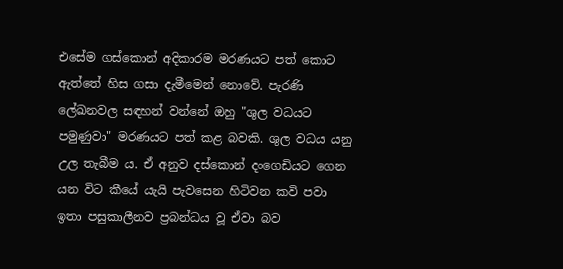එසේම ගස්කොන් අදිකාරම මරණයට පත් කොට ඇත්තේ හිස ගසා දැමීමෙන් නොවේ. පැරණි ලේඛනවල සඳහන් වන්නේ ඔහු "ශුල වධයට පමුණුවා" මරණයට පත් කළ බවකි. ශුල වධය යනු උල තැබීම ය. ඒ අනුව දස්කොන් දංගෙඩියට ගෙන යන විට කීයේ යැයි පැවසෙන හිටිවන කවි පවා ඉතා පසුකාලීනව ප්‍රබන්ධය වූ ඒවා බව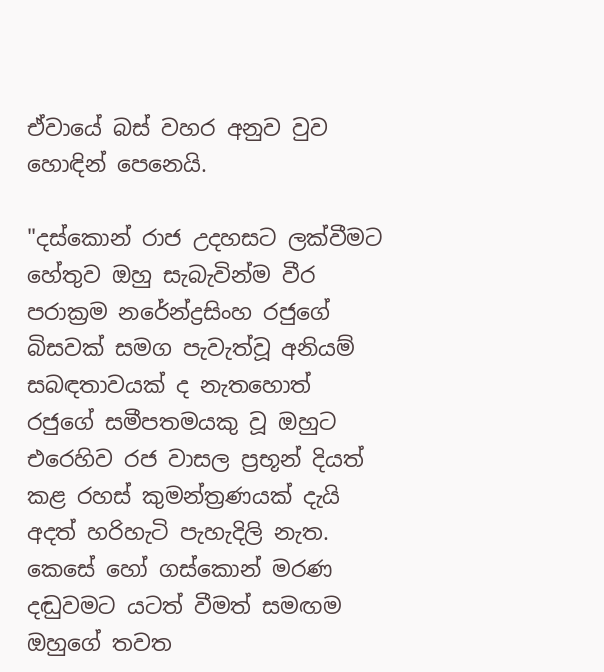ඒවායේ බස් වහර අනුව වුව හොඳින් පෙනෙයි.

"දස්කොන් රාජ උදහසට ලක්වීමට හේතුව ඔහු සැබැවින්ම වීර පරාක්‍රම නරේන්ද්‍රසිංහ රජුගේ බිසවක් සමග පැවැත්වූ අනියම් සබඳතාවයක් ද නැතහොත් රජුගේ සමීපතමයකු වූ ඔහුට එරෙහිව රජ වාසල ප්‍රභූන් දියත් කළ රහස් කුමන්ත්‍රණයක් දැයි අදත් හරිහැටි පැහැදිලි නැත. කෙසේ හෝ ගස්කොන් මරණ දඬුවමට යටත් වීමත් සමඟම ඔහුගේ තවත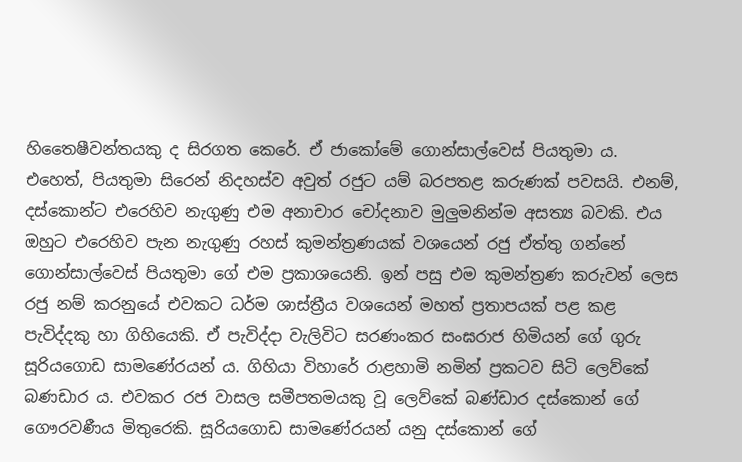හිතෛෂීවන්තයකු ද සිරගත කෙරේ. ඒ ජාකෝමේ ගොන්සාල්වෙස් පියතුමා ය. එහෙත්, පියතුමා සිරෙන් නිදහස්ව අවුත් රජුට යම් බරපතළ කරුණක් පවසයි. එනම්, දස්කොන්ට එරෙහිව නැගුණු එම අනාචාර චෝදනාව මුලුමනින්ම අසත්‍ය බවකි. එය ඔහුට එරෙහිව පැන නැගුණු රහස් කුමන්ත්‍රණයක් වශයෙන් රජු ඒත්තු ගන්නේ ගොන්සාල්වෙස් පියතුමා ගේ එම ප්‍රකාශයෙනි. ඉන් පසු එම කුමන්ත්‍රණ කරුවන් ලෙස රජු නම් කරනුයේ එවකට ධර්ම ශාස්ත්‍රීය වශයෙන් මහත් ප්‍රතාපයක් පළ කළ පැවිද්දකු හා ගිහියෙකි. ඒ පැවිද්දා වැලිවිට සරණංකර සංඝරාජ හිමියන් ගේ ගුරු සූරියගොඩ සාමණේරයන් ය. ගිහියා විහාරේ රාළහාමි නමින් ප්‍රකටව සිටි ලෙව්කේ බණඩාර ය. එවකර රජ වාසල සමීපතමයකු වූ ලෙව්කේ බණ්ඩාර දස්කොන් ගේ ගෞරවණීය මිතුරෙකි. සූරියගොඩ සාමණේරයන් යනු දස්කොන් ගේ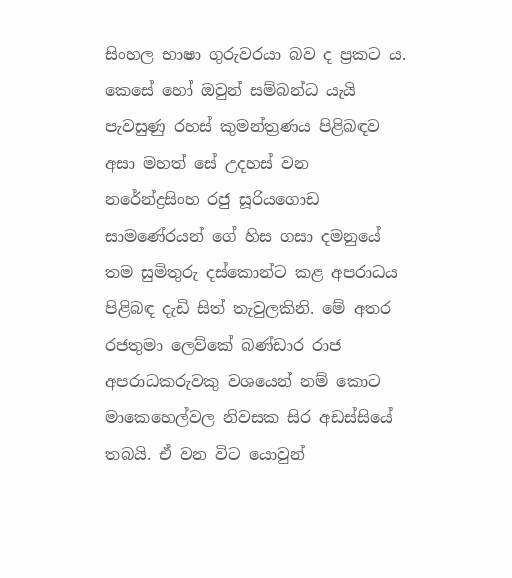සිංහල භාෂා ගුරුවරයා බව ද ප්‍රකට ය. කෙසේ හෝ ඔවුන් සම්බන්ධ යැයි පැවසුණු රහස් කුමන්ත්‍රණය පිළිබඳව අසා මහත් සේ උදහස් වන නරේන්ද්‍රසිංහ රජු සූරියගොඩ සාමණේරයන් ගේ හිස ගසා දමනුයේ තම සුමිතුරු දස්කොන්ට කළ අපරාධය පිළිබඳ දැඩි සිත් තැවුලකිනි. මේ අතර රජතුමා ලෙව්කේ බණ්ඩාර රාජ අපරාධකරුවකු වශයෙන් නම් කොට මාකෙහෙල්වල නිවසක සිර අඩස්සියේ තබයි. ඒ වන විට යොවුන්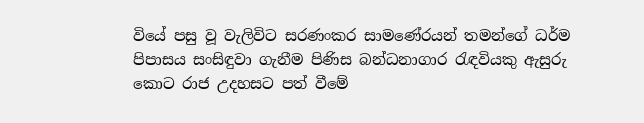වියේ පසු වූ වැලිවිට සරණංකර සාමණේරයන් තමන්ගේ ධර්ම පිපාසය සංසිඳුවා ගැනීම පිණිස බන්ධනාගාර රැඳවියකු ඇසුරු කොට රාජ උදහසට පත් වීමේ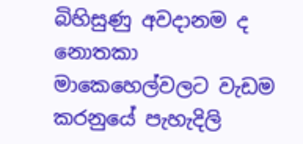බිහිසුණු අවදානම ද නොතකා මාකෙහෙල්වලට වැඩම කරනුයේ පැහැදිලි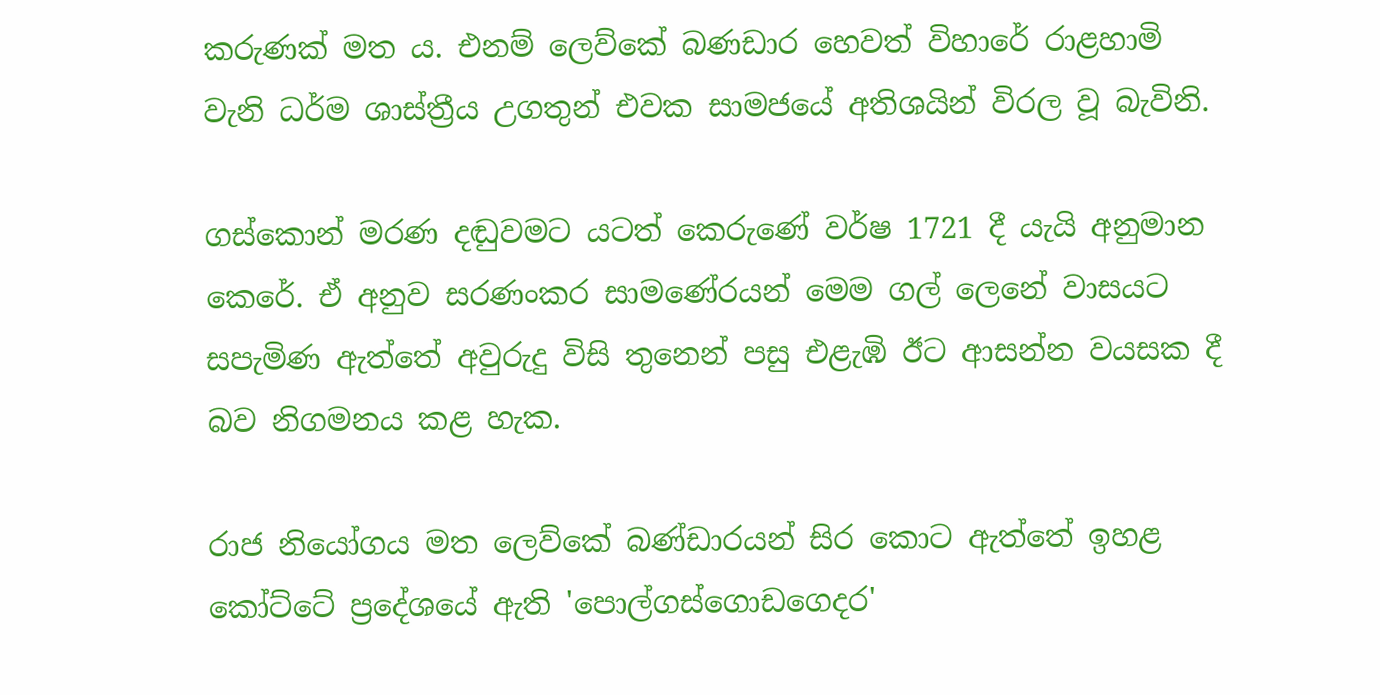කරුණක් මත ය. එනම් ලෙව්කේ බණඩාර හෙවත් විහාරේ රාළහාමි වැනි ධර්ම ශාස්ත්‍රීය උගතුන් එවක සාමජයේ අතිශයින් විරල වූ බැවිනි.

ගස්කොන් මරණ දඬුවමට යටත් කෙරුණේ වර්ෂ 1721 දී යැයි අනුමාන කෙරේ. ඒ අනුව සරණංකර සාමණේරයන් මෙම ගල් ලෙනේ වාසයට සපැමිණ ඇත්තේ අවුරුදු විසි තුනෙන් පසු එළැඹි ඊට ආසන්න වයසක දී බව නිගමනය කළ හැක.

රාජ නියෝගය මත ලෙව්කේ බණ්ඩාරයන් සිර කොට ඇත්තේ ඉහළ කෝට්ටේ ප්‍රදේශයේ ඇති 'පොල්ගස්ගොඩගෙදර'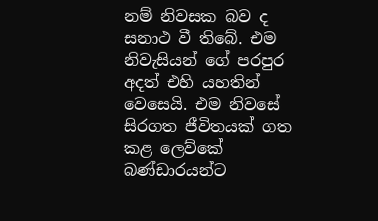නම් නිවසක බව ද සනාථ වී තිබේ. එම නිවැසියන් ගේ පරපුර අදත් එහි යහතින් වෙසෙයි. එම නිවසේ සිරගත ජීවිතයක් ගත කළ ලෙව්කේ බණ්ඩාරයන්ට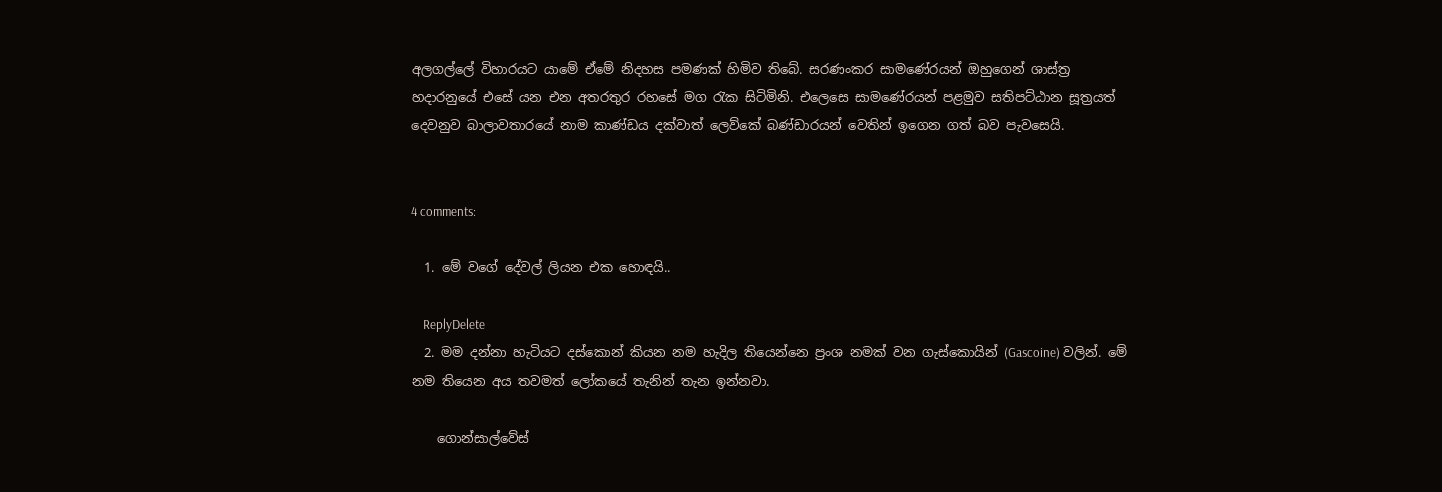අලගල්ලේ විහාරයට යාමේ ඒමේ නිදහස පමණක් හිමිව තිබේ. සරණංකර සාමණේරයන් ඔහුගෙන් ශාස්ත්‍ර හදාරනුයේ එසේ යන එන අතරතුර රහසේ මග රැක සිටිමිනි. එලෙසෙ සාමණේරයන් පළමුව සතිපට්ඨාන සූත්‍රයත් දෙවනුව බාලාවතාරයේ නාම කාණ්ඩය දක්වාත් ලෙව්කේ බණ්ඩාරයන් වෙතින් ඉගෙන ගත් බව පැවසෙයි.


4 comments:

  1. මේ වගේ දේවල් ලියන එක හොඳයි..

    ReplyDelete
  2. මම දන්නා හැටියට දස්කොන් කියන නම හැදිල තියෙන්නෙ ප්‍රංශ නමක් වන ගැස්කොයින් (Gascoine) වලින්. මේ නම තියෙන අය තවමත් ලෝකයේ තැනින් තැන ඉන්නවා.

    ගොන්සාල්වේස්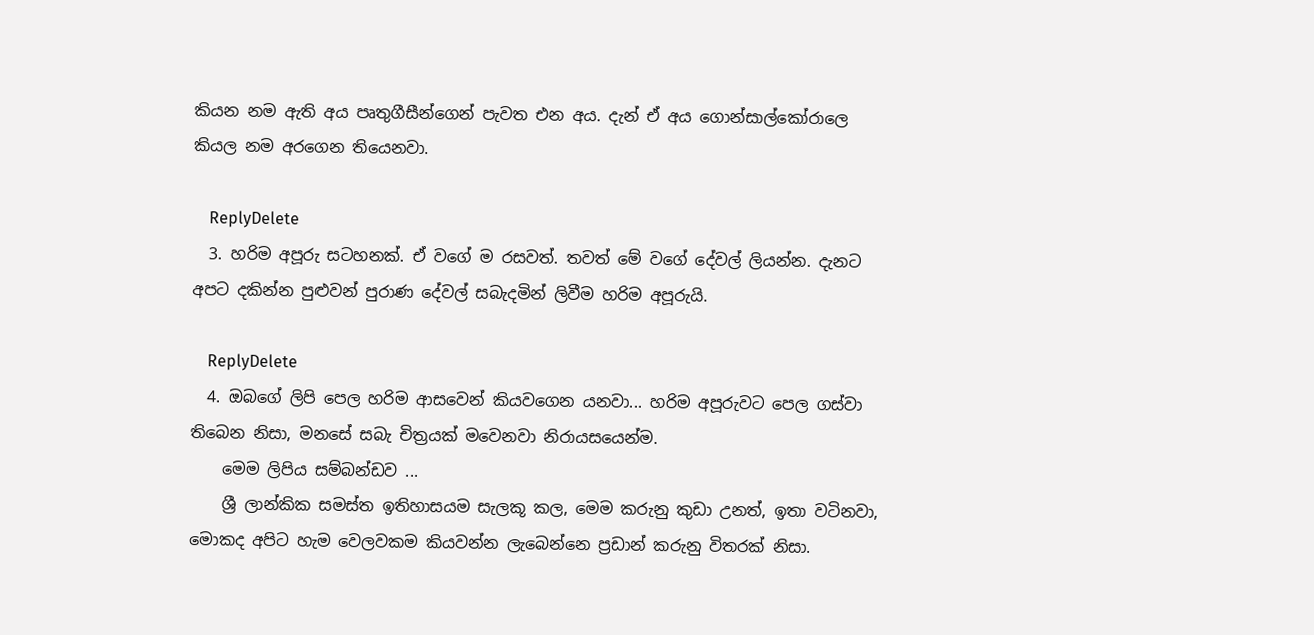කියන නම ඇති අය පෘතුගීසීන්ගෙන් පැවත එන අය. දැන් ඒ අය ගොන්සාල්කෝරාලෙ කියල නම අරගෙන තියෙනවා.

    ReplyDelete
  3. හරිම අපූරු සටහනක්. ඒ වගේ ම රසවත්. තවත් මේ වගේ දේවල් ලියන්න. දැනට අපට දකින්න පුළුවන් පුරාණ දේවල් සබැදමින් ලිවීම හරිම අපූරුයි.

    ReplyDelete
  4. ඔබගේ ලිපි පෙල හරිම ආසවෙන් කියවගෙන යනවා... හරිම අපූරුවට පෙල ගස්වා තිබෙන නිසා, මනසේ සබැ චිත්‍රයක් මවෙනවා නිරායසයෙන්ම.
    මෙම ලිපිය සම්බන්ඩව ...
    ශ්‍රී ලාන්කික සමස්ත ඉතිහාසයම සැලකූ කල, මෙම කරුනු කුඩා උනත්, ඉතා වටිනවා, මොකද අපිට හැම වෙලවකම කියවන්න ලැබෙන්නෙ ප්‍රඩාන් කරුනු විතරක් නිසා.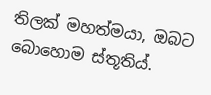තිලක් මහත්මයා, ඔබට බොහොම ස්තූතිය්.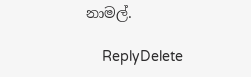නාමල්.

    ReplyDelete